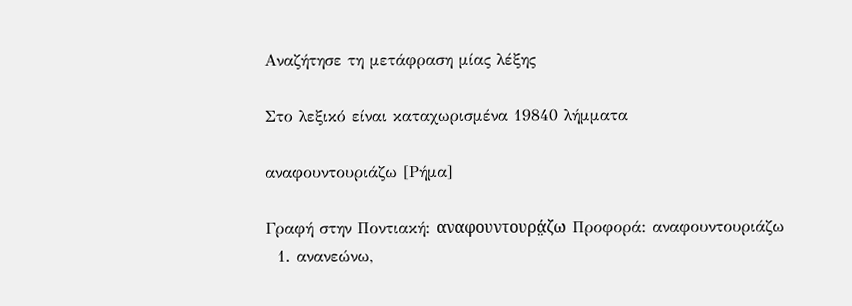Αναζήτησε τη μετάφραση μίας λέξης

Στο λεξικό είναι καταχωρισμένα 19840 λήμματα

αναφουντουριάζω [Ρήμα]

Γραφή στην Ποντιακή: αναφουντουρά̤ζω Προφορά: αναφουντουριάζω
  1. ανανεώνω,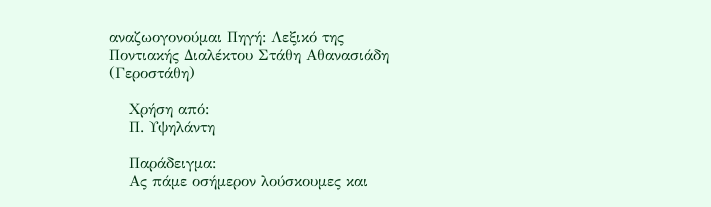αναζωογονούμαι Πηγή: Λεξικό της Ποντιακής Διαλέκτου Στάθη Αθανασιάδη (Γεροστάθη)

    Χρήση από:
    Π. Υψηλάντη

    Παράδειγμα:
    Ας πάμε οσήμερον λούσκουμες και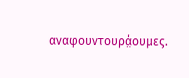αναφουντουρά̤ουμες.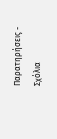Παρατηρήσεις - Σχόλια